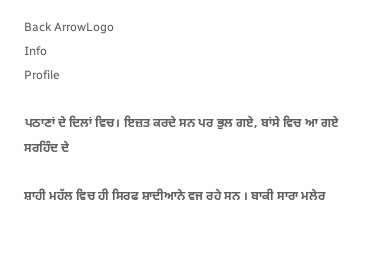Back ArrowLogo
Info
Profile

ਪਠਾਣਾਂ ਦੇ ਦਿਲਾਂ ਵਿਚ। ਇਜ਼ਤ ਕਰਦੇ ਸਨ ਪਰ ਭੁਲ ਗਏ, ਬਾਂਸੇ ਵਿਚ ਆ ਗਏ ਸਰਹਿੰਦ ਦੇ

ਸ਼ਾਹੀ ਮਹੱਲ ਵਿਚ ਹੀ ਸਿਰਫ ਸ਼ਾਦੀਆਨੇ ਵਜ ਰਹੇ ਸਨ । ਬਾਕੀ ਸਾਰਾ ਮਲੇਰ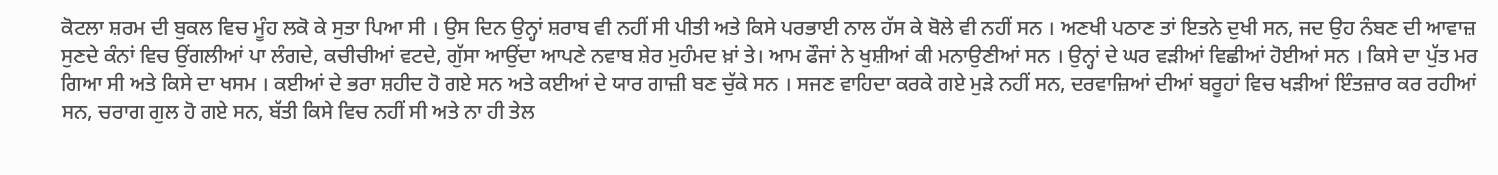ਕੋਟਲਾ ਸ਼ਰਮ ਦੀ ਬੁਕਲ ਵਿਚ ਮੂੰਹ ਲਕੋ ਕੇ ਸੁਤਾ ਪਿਆ ਸੀ । ਉਸ ਦਿਨ ਉਨ੍ਹਾਂ ਸ਼ਰਾਬ ਵੀ ਨਹੀਂ ਸੀ ਪੀਤੀ ਅਤੇ ਕਿਸੇ ਪਰਭਾਈ ਨਾਲ ਹੱਸ ਕੇ ਬੋਲੇ ਵੀ ਨਹੀਂ ਸਨ । ਅਣਖੀ ਪਠਾਣ ਤਾਂ ਇਤਨੇ ਦੁਖੀ ਸਨ, ਜਦ ਉਹ ਨੰਬਣ ਦੀ ਆਵਾਜ਼ ਸੁਣਦੇ ਕੰਨਾਂ ਵਿਚ ਉਂਗਲੀਆਂ ਪਾ ਲੰਗਦੇ, ਕਚੀਚੀਆਂ ਵਟਦੇ, ਗੁੱਸਾ ਆਉਂਦਾ ਆਪਣੇ ਨਵਾਬ ਸ਼ੇਰ ਮੁਹੰਮਦ ਖ਼ਾਂ ਤੇ। ਆਮ ਫੌਜਾਂ ਨੇ ਖੁਸ਼ੀਆਂ ਕੀ ਮਨਾਉਣੀਆਂ ਸਨ । ਉਨ੍ਹਾਂ ਦੇ ਘਰ ਵੜੀਆਂ ਵਿਛੀਆਂ ਹੋਈਆਂ ਸਨ । ਕਿਸੇ ਦਾ ਪੁੱਤ ਮਰ ਗਿਆ ਸੀ ਅਤੇ ਕਿਸੇ ਦਾ ਖਸਮ । ਕਈਆਂ ਦੇ ਭਰਾ ਸ਼ਹੀਦ ਹੋ ਗਏ ਸਨ ਅਤੇ ਕਈਆਂ ਦੇ ਯਾਰ ਗਾਜ਼ੀ ਬਣ ਚੁੱਕੇ ਸਨ । ਸਜਣ ਵਾਹਿਦਾ ਕਰਕੇ ਗਏ ਮੁੜੇ ਨਹੀਂ ਸਨ, ਦਰਵਾਜ਼ਿਆਂ ਦੀਆਂ ਬਰੂਹਾਂ ਵਿਚ ਖੜੀਆਂ ਇੰਤਜ਼ਾਰ ਕਰ ਰਹੀਆਂ ਸਨ, ਚਰਾਗ ਗੁਲ ਹੋ ਗਏ ਸਨ, ਬੱਤੀ ਕਿਸੇ ਵਿਚ ਨਹੀਂ ਸੀ ਅਤੇ ਨਾ ਹੀ ਤੇਲ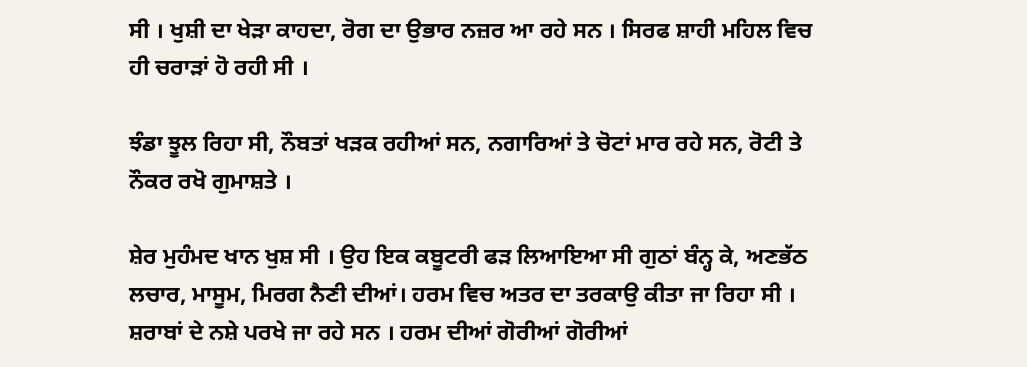ਸੀ । ਖੁਸ਼ੀ ਦਾ ਖੇੜਾ ਕਾਹਦਾ, ਰੋਗ ਦਾ ਉਭਾਰ ਨਜ਼ਰ ਆ ਰਹੇ ਸਨ । ਸਿਰਫ ਸ਼ਾਹੀ ਮਹਿਲ ਵਿਚ ਹੀ ਚਰਾੜਾਂ ਹੋ ਰਹੀ ਸੀ ।

ਝੰਡਾ ਝੂਲ ਰਿਹਾ ਸੀ, ਨੌਬਤਾਂ ਖੜਕ ਰਹੀਆਂ ਸਨ, ਨਗਾਰਿਆਂ ਤੇ ਚੋਟਾਂ ਮਾਰ ਰਹੇ ਸਨ, ਰੋਟੀ ਤੇ ਨੌਕਰ ਰਖੋ ਗੁਮਾਸ਼ਤੇ ।

ਸ਼ੇਰ ਮੁਹੰਮਦ ਖਾਨ ਖੁਸ਼ ਸੀ । ਉਹ ਇਕ ਕਬੂਟਰੀ ਫੜ ਲਿਆਇਆ ਸੀ ਗੁਠਾਂ ਬੰਨ੍ਹ ਕੇ, ਅਣਭੱਠ ਲਚਾਰ, ਮਾਸੂਮ, ਮਿਰਗ ਨੈਣੀ ਦੀਆਂ। ਹਰਮ ਵਿਚ ਅਤਰ ਦਾ ਤਰਕਾਉ ਕੀਤਾ ਜਾ ਰਿਹਾ ਸੀ । ਸ਼ਰਾਬਾਂ ਦੇ ਨਸ਼ੇ ਪਰਖੇ ਜਾ ਰਹੇ ਸਨ । ਹਰਮ ਦੀਆਂ ਗੋਰੀਆਂ ਗੋਰੀਆਂ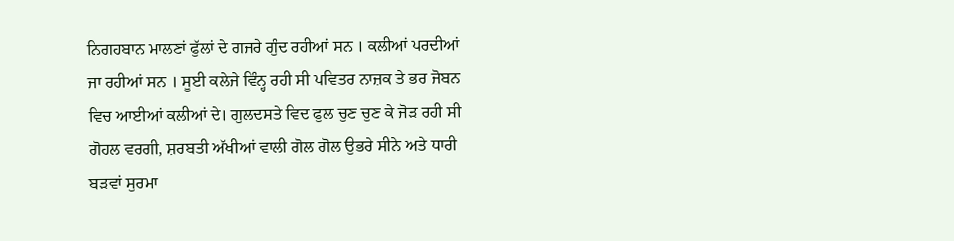ਨਿਗਹਬਾਨ ਮਾਲਣਾਂ ਫੁੱਲਾਂ ਦੇ ਗਜਰੇ ਗੁੰਦ ਰਹੀਆਂ ਸਨ । ਕਲੀਆਂ ਪਰਦੀਆਂ ਜਾ ਰਹੀਆਂ ਸਨ । ਸੂਈ ਕਲੇਜੇ ਵਿੰਨ੍ਹ ਰਹੀ ਸੀ ਪਵਿਤਰ ਨਾਜ਼ਕ ਤੇ ਭਰ ਜੋਬਨ ਵਿਚ ਆਈਆਂ ਕਲੀਆਂ ਦੇ। ਗੁਲਦਸਤੇ ਵਿਦ ਫੁਲ ਚੁਣ ਚੁਣ ਕੇ ਜੋੜ ਰਹੀ ਸੀ ਗੋਹਲ ਵਰਗੀ, ਸ਼ਰਬਤੀ ਅੱਖੀਆਂ ਵਾਲੀ ਗੋਲ ਗੋਲ ਉਭਰੇ ਸੀਨੇ ਅਤੇ ਧਾਰੀ ਬੜਵਾਂ ਸੁਰਮਾ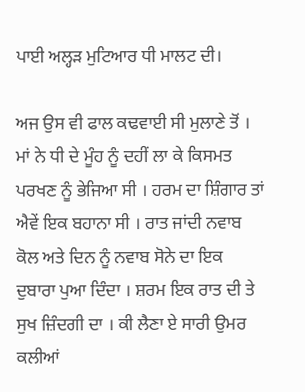ਪਾਈ ਅਲ੍ਹੜ ਮੁਟਿਆਰ ਧੀ ਮਾਲਟ ਦੀ।

ਅਜ ਉਸ ਵੀ ਫਾਲ ਕਢਵਾਈ ਸੀ ਮੁਲਾਣੇ ਤੋਂ । ਮਾਂ ਨੇ ਧੀ ਦੇ ਮੂੰਹ ਨੂੰ ਦਹੀਂ ਲਾ ਕੇ ਕਿਸਮਤ ਪਰਖਣ ਨੂੰ ਭੇਜਿਆ ਸੀ । ਹਰਮ ਦਾ ਸ਼ਿੰਗਾਰ ਤਾਂ ਐਵੇਂ ਇਕ ਬਹਾਨਾ ਸੀ । ਰਾਤ ਜਾਂਦੀ ਨਵਾਬ ਕੋਲ ਅਤੇ ਦਿਨ ਨੂੰ ਨਵਾਬ ਸੋਨੇ ਦਾ ਇਕ ਦੁਬਾਰਾ ਪੁਆ ਦਿੰਦਾ । ਸ਼ਰਮ ਇਕ ਰਾਤ ਦੀ ਤੇ ਸੁਖ ਜ਼ਿੰਦਗੀ ਦਾ । ਕੀ ਲੈਣਾ ਏ ਸਾਰੀ ਉਮਰ ਕਲੀਆਂ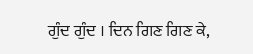ਗੁੰਦ ਗੁੰਦ । ਦਿਨ ਗਿਣ ਗਿਣ ਕੇ,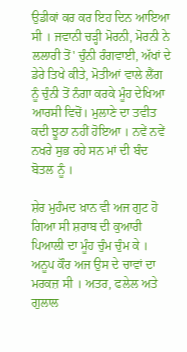ਉਡੀਕਾਂ ਕਰ ਕਰ ਇਹ ਦਿਨ ਆਇਆ ਸੀ । ਜਵਾਨੀ ਚੜ੍ਹੀ ਮੋਰਨੀ, ਮੋਰਨੀ ਨੇ ਲਲਾਰੀ ਤੋਂ' ਚੁੰਨੀ ਰੰਗਵਾਈ, ਅੱਖਾਂ ਦੇ ਡੇਰੇ ਤਿਖੇ ਕੀਤੇ, ਮੋਤੀਆਂ ਵਾਲੇ ਲੈਂਗ ਨੂੰ ਚੁੰਨੀ ਤੋਂ ਨੰਗਾ ਕਰਕੇ ਮੂੰਹ ਦੇਖਿਆ ਆਰਸੀ ਵਿਚੋਂ। ਮੁਲਾਣੇ ਦਾ ਤਵੀਤ ਕਦੀ ਝੂਠਾ ਨਹੀਂ ਹੋਇਆ । ਨਵੇਂ ਨਵੇਂ ਨਖਰੇ ਸੁਭ ਰਹੇ ਸਨ ਮਾਂ ਦੀ ਬੰਦ ਬੋਤਲ ਨੂੰ ।

ਸ਼ੇਰ ਮੁਹੰਮਦ ਖ਼ਾਨ ਵੀ ਅਜ ਗੁਟ ਹੋ ਗਿਆ ਸੀ ਸ਼ਰਾਬ ਦੀ ਕੁਆਰੀ ਪਿਆਲੀ ਦਾ ਮੂੰਹ ਚੁੰਮ ਚੁੰਮ ਕੇ । ਅਨੂਪ ਕੌਰ ਅਜ ਉਸ ਦੇ ਚਾਵਾਂ ਦਾ ਮਰਕਜ਼ ਸੀ । ਅਤਰ, ਫਲੇਲ ਅਤੇ ਗੁਲਾਲ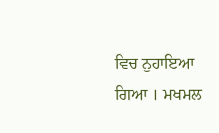ਵਿਚ ਨੁਹਾਇਆ ਗਿਆ । ਮਖਮਲ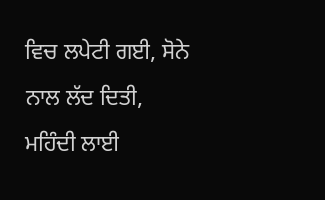ਵਿਚ ਲਪੇਟੀ ਗਈ, ਸੋਨੇ ਨਾਲ ਲੱਦ ਦਿਤੀ, ਮਹਿੰਦੀ ਲਾਈ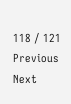118 / 121
Previous
Next